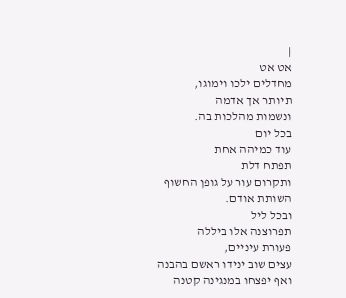|
אט אט
מחדלים ילכו וימוגו,
תיותר אך אדמה
ונשמות מהלכות בה.
בכל יום
עוד כמיהה אחת
תפתח דלת
ותקרום עור על גופן החשוף
השותת אודם.
ובכל ליל
תפרוצנה אלו ביללה
פעורת עיניים,
עצים שוב ינידו ראשם בהבנה
ואף יפצחו במנגינה קטנה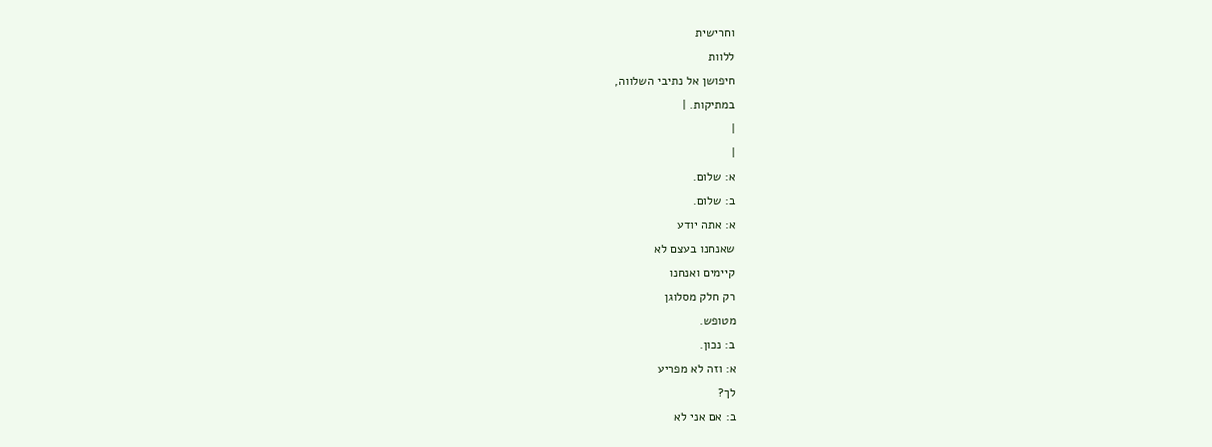וחרישית
ללוות
חיפושן אל נתיבי השלווה,
במתיקות. |
|
|
א: שלום.
ב: שלום.
א: אתה יודע
שאנחנו בעצם לא
קיימים ואנחנו
רק חלק מסלוגן
מטופש.
ב: נכון.
א: וזה לא מפריע
לך?
ב: אם אני לא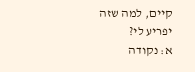קיים, למה שזה
יפריע לי?
א: נקודה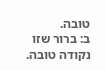טובה.
ב: ברור שזו
נקודה טובה.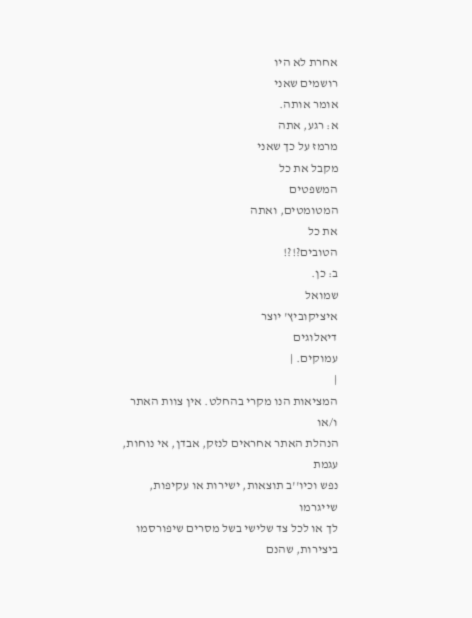אחרת לא היו
רושמים שאני
אומר אותה.
א: רגע, אתה
מרמז על כך שאני
מקבל את כל
המשפטים
המטומטים, ואתה
את כל
הטובים?!?!
ב: כן.
שמואל
איציקוביץ' יוצר
דיאלוגים
עמוקים. |
|
המציאות הנו מקרי בהחלט. אין צוות האתר ו/או
הנהלת האתר אחראים לנזק, אבדן, אי נוחות, עגמת
נפש וכיו''ב תוצאות, ישירות או עקיפות, שייגרמו
לך או לכל צד שלישי בשל מסרים שיפורסמו
ביצירות, שהנם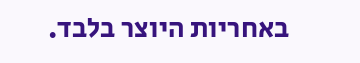באחריות היוצר בלבד.